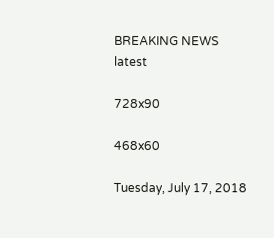BREAKING NEWS
latest

728x90

468x60

Tuesday, July 17, 2018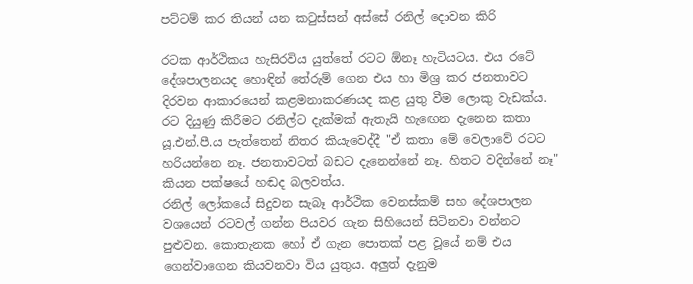පට්ටම් කර තියන් යන කටුස්සන් අස්සේ රනිල් ‍දොවන කිරි

රටක ආර්ථිකය හැසිරවිය යුත්තේ රටට ඕනෑ හැටියටය. එය රටේ දේශපාලනයද හොඳින් තේරුම් ගෙන එය හා මිශ්‍ර කර ජනතාවට දිරවන ආකාරයෙන් කළමනාකරණයද කළ යුතු වීම ලොකු වැඩක්ය. රට දියුණු කිරීමට රනිල්ට දැක්මක් ඇතැයි හැඟෙන දැනෙන කතා යූ.එන්.පී.ය පැත්තෙන් නිතර කියැවෙද්දී "ඒ කතා මේ වෙලාවේ රටට හරියන්නෙ නෑ. ජනතාවටත් බඩට දැනෙන්නේ නෑ. හිතට වදින්නේ නෑ" කියන පක්ෂයේ හඬද බලවත්ය.
රනිල් ලෝකයේ සිදුවන සැබෑ ආර්ථික වෙනස්කම් සහ දේශපාලන වශයෙන් රටවල් ගන්න පියවර ගැන සිහියෙන් සිටිනවා වන්නට පුළුවන. කොතැනක හෝ ඒ ගැන පොතක් පළ වූයේ නම් එය ගෙන්වාගෙන කියවනවා විය යුතුය. අලුත් දැනුම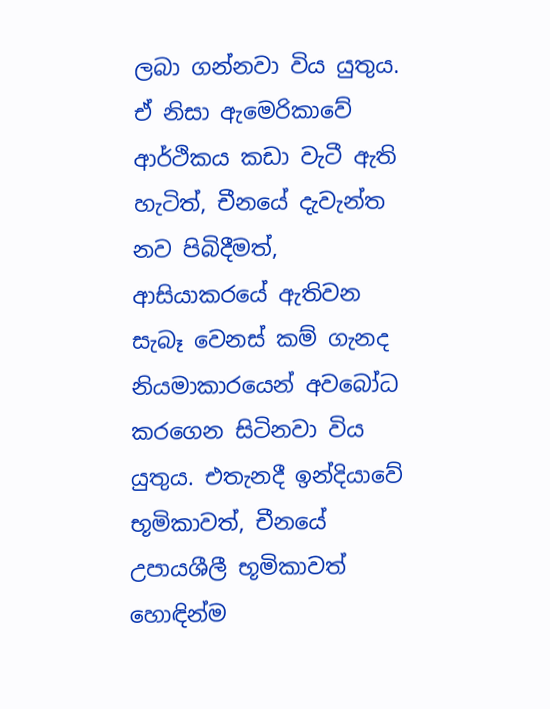ලබා ගන්නවා විය යුතුය. ඒ නිසා ඇමෙරිකාවේ ආර්ථිකය කඩා වැටී ඇති හැටිත්, චීනයේ දැවැන්ත නව පිබිදීමත්, ආසියාකරයේ ඇතිවන සැබෑ වෙනස් කම් ගැනද නියමාකාරයෙන් අවබෝධ කරගෙන සිටිනවා විය යුතුය. එතැනදී ඉන්දියාවේ භූමිකාවත්, චීනයේ උපායශීලී භූමිකාවත් හොඳින්ම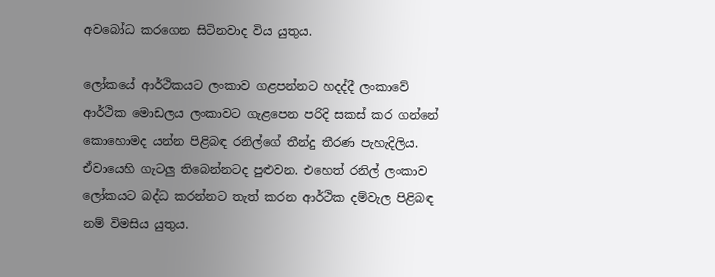අවබෝධ කරගෙන සිටිනවාද විය යුතුය.

ලෝකයේ ආර්ථිකයට ලංකාව ගළපන්නට හදද්දී ලංකාවේ ආර්ථික මොඩලය ලංකාවට ගැළපෙන පරිදි සකස් කර ගන්නේ කොහොමද යන්න පිළිබඳ රනිල්ගේ තීන්දු තීරණ පැහැදිලිය. ඒවායෙහි ගැටලු තිබෙන්නටද පුළුවන. එහෙත් රනිල් ලංකාව ලෝකයට බද්ධ කරන්නට තැත් කරන ආර්ථික දම්වැල පිළිබඳ නම් විමසිය යුතුය.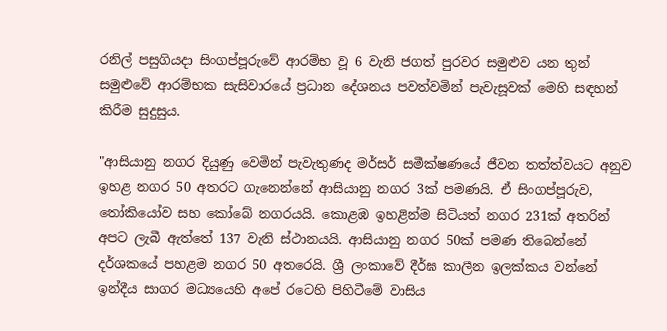රනිල් පසුගියදා සිංගප්පූරුවේ ආරම්භ වූ 6 වැනි ජගත් පුරවර සමුළුව යන තුන් සමුළුවේ ආරම්භක සැසිවාරයේ ප්‍රධාන දේශනය පවත්වමින් පැවැසූවක් මෙහි සඳහන් කිරීම සුදුසුය.

"ආසියානු නගර දියුණු වෙමින් පැවැතුණද මර්සර් සමීක්ෂණයේ ජීවන තත්ත්වයට අනුව ඉහළ නගර 50 අතරට ගැනෙන්නේ ආසියානු නගර 3ක් පමණයි. ඒ සිංගප්පූරුව, තෝකියෝව සහ කෝබේ නගරයයි. කොළඹ ඉහළින්ම සිටියත් නගර 231ක් අතරින් අපට ලැබී ඇත්තේ 137 වැනි ස්ථානයයි. ආසියානු නගර 50ක් පමණ තිබෙන්නේ දර්ශකයේ පහළම නගර 50 අතරෙයි. ශ්‍රී ලංකාවේ දීර්ඝ කාලීන ඉලක්කය වන්නේ ඉන්දීය සාගර මධ්‍යයෙහි අපේ රටෙහි පිහිටීමේ වාසිය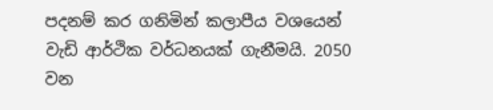පදනම් කර ගනිමින් කලාපීය වශයෙන් වැඩි ආර්ථික වර්ධනයක් ගැනීමයි. 2050 වන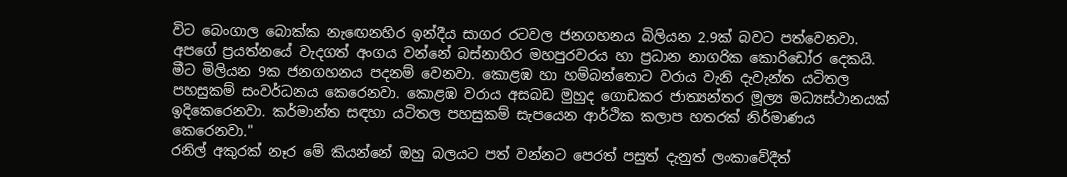විට බෙංගාල බොක්ක නැඟෙනහිර ඉන්දීය සාගර රටවල ජනගහනය බිලියන 2.9ක් බවට පත්වෙනවා. අපගේ ප්‍රයත්නයේ වැදගත් අංගය වන්නේ බස්නාහිර මහපුරවරය හා ප්‍රධාන නාගරික කොරිඩෝර දෙකයි. මීට මිලියන 9ක ජනගහනය පදනම් වෙනවා. කොළඹ හා හම්බන්තොට වරාය වැනි දැවැන්ත යටිතල පහසුකම් සංවර්ධනය කෙරෙනවා. කොළඹ වරාය අසබඩ මුහුද ගොඩකර ජාත්‍යන්තර මූල්‍ය මධ්‍යස්ථානයක් ඉදිකෙරෙනවා. කර්මාන්ත සඳහා යටිතල පහසුකම් සැපයෙන ආර්ථික කලාප හතරක් නිර්මාණය කෙරෙනවා."
රනිල් අකුරක් නෑර මේ කියන්නේ ඔහු බලයට පත් වන්නට පෙරත් පසුත් දැනුත් ලංකාවේදීත්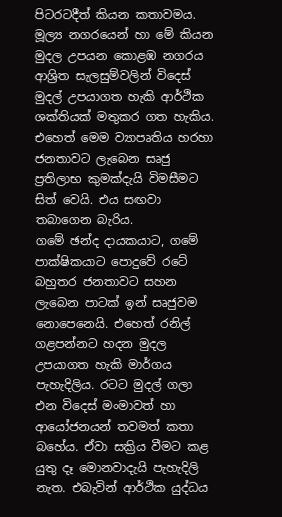පිටරටදීත් කියන කතාවමය. මූල්‍ය නගරයෙන් හා මේ කියන මුදල උපයන කොළඹ නගරය ආශ්‍රිත සැලසුම්වලින් විදෙස් මුදල් උපයාගත හැකි ආර්ථික ශක්තියක් මතුකර ගත හැකිය. එහෙත් මෙම ව්‍යාපෘතිය හරහා ජනතාවට ලැබෙන සෘජු ප්‍රතිලාභ කුමක්දැයි විමසීමට සිත් වෙයි. එය සඟවා තබාගෙන බැරිය.
ගමේ ඡන්ද දායකයාට, ගමේ පාක්ෂිකයාට පොදුවේ රටේ බහුතර ජනතාවට සහන ලැබෙන පාටක් ඉන් සෘජුවම නොපෙනෙයි. එහෙත් රනිල් ගළපන්නට හදන මුදල උපයාගත හැකි මාර්ගය පැහැදිලිය. රටට මුදල් ගලා එන විදෙස් මංමාවත් හා ආයෝජනයන් තවමත් කතා බහේය. ඒවා සක්‍රිය වීමට කළ යුතු දෑ මොනවාදැයි පැහැදිලි නැත. එබැවින් ආර්ථික යුද්ධය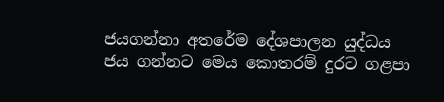ජයගන්නා අතරේම දේශපාලන යුද්ධය ජය ගන්නට මෙය කොතරම් දුරට ගළපා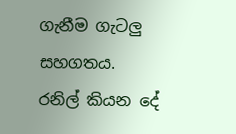ගැනීම ගැටලු සහගතය.
රනිල් කියන දේ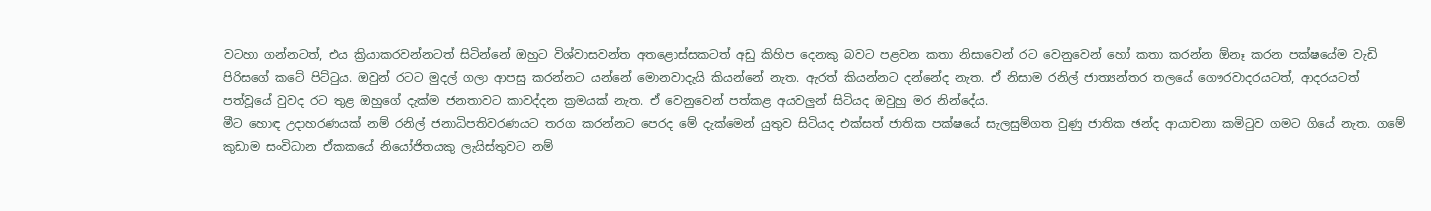වටහා ගන්නටත්, එය ක්‍රියාකරවන්නටත් සිටින්නේ ඔහුට විශ්වාසවන්ත අතළොස්සකටත් අඩු කිහිප දෙනකු බවට පළවන කතා නිසාවෙන් රට වෙනුවෙන් හෝ කතා කරන්න ඕනෑ කරන පක්ෂයේම වැඩි පිරිසගේ කටේ පිට්ටුය. ඔවුන් රටට මුදල් ගලා ආපසු කරන්නට යන්නේ මොනවාදැයි කියන්නේ නැත. ඇරත් කියන්නට දන්නේද නැත. ඒ නිසාම රනිල් ජාත්‍යන්තර තලයේ ගෞරවාදරයටත්, ආදරයටත් පත්වූයේ වුවද රට තුළ ඔහුගේ දැක්ම ජනතාවට කාවද්දන ක්‍රමයක් නැත. ඒ වෙනුවෙන් පත්කළ අයවලුන් සිටියද ඔවුහු මර නින්දේය.
මීට හොඳ උදාහරණයක් නම් රනිල් ජනාධිපතිවරණයට තරග කරන්නට පෙරද මේ දැක්මෙන් යුතුව සිටියද එක්සත් ජාතික පක්ෂයේ සැලසුම්ගත වුණු ජාතික ඡන්ද ආයාචනා කමිටුව ගමට ගියේ නැත. ගමේ කුඩාම සංවිධාන ඒකකයේ නියෝජිතයකු ලැයිස්තුවට නම්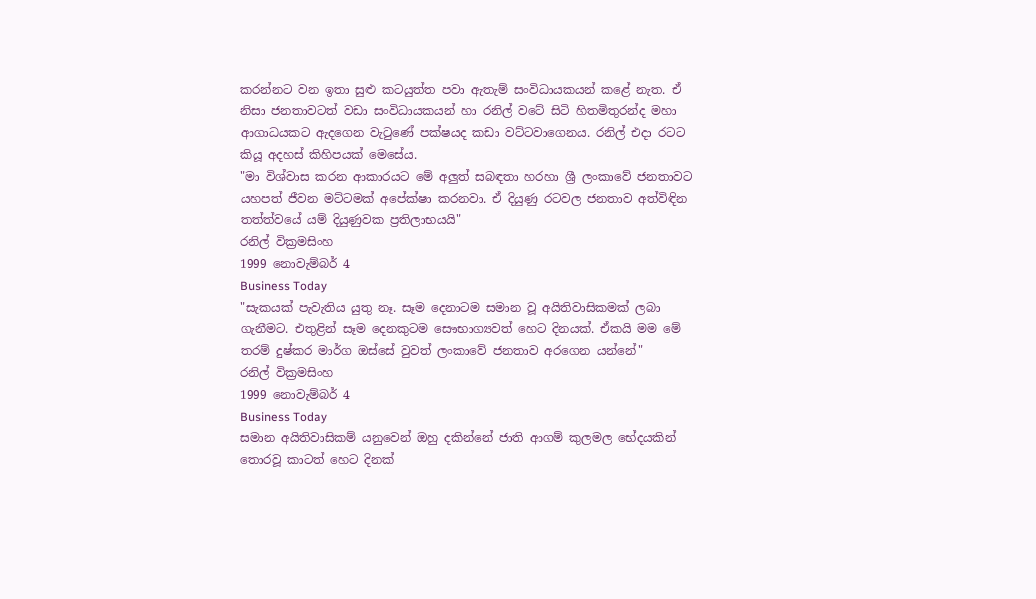කරන්නට වන ඉතා සුළු කටයුත්ත පවා ඇතැම් සංවිධායකයන් කළේ නැත. ඒ නිසා ජනතාවටත් වඩා සංවිධායකයන් හා රනිල් වටේ සිටි හිතමිතුරන්ද මහා ආගාධයකට ඇදගෙන වැටුණේ පක්ෂයද කඩා වට්ටවාගෙනය. රනිල් එදා රටට කියූ අදහස් කිහිපයක් මෙසේය.
"මා විශ්වාස කරන ආකාරයට මේ අලුත් සබඳතා හරහා ශ්‍රී ලංකාවේ ජනතාවට යහපත් ජීවන මට්ටමක් අපේක්ෂා කරනවා. ඒ දියුණු රටවල ජනතාව අත්විඳින තත්ත්වයේ යම් දියුණුවක ප්‍රතිලාභයයි"
රනිල් වික්‍රමසිංහ
1999 නොවැම්බර් 4
Business Today
"සැකයක් පැවැතිය යුතු නෑ. සෑම දෙනාටම සමාන වූ අයිතිවාසිකමක් ලබා ගැනීමට. එතුළින් සෑම දෙනකුටම සෞභාග්‍යවත් හෙට දිනයක්. ඒකයි මම මේ තරම් දුෂ්කර මාර්ග ඔස්සේ වුවත් ලංකාවේ ජනතාව අරගෙන යන්නේ"
රනිල් වික්‍රමසිංහ
1999 නොවැම්බර් 4
Business Today
සමාන අයිතිවාසිකම් යනුවෙන් ඔහු දකින්නේ ජාති ආගම් කුලමල භේදයකින් තොරවූ කාටත් හෙට දිනක්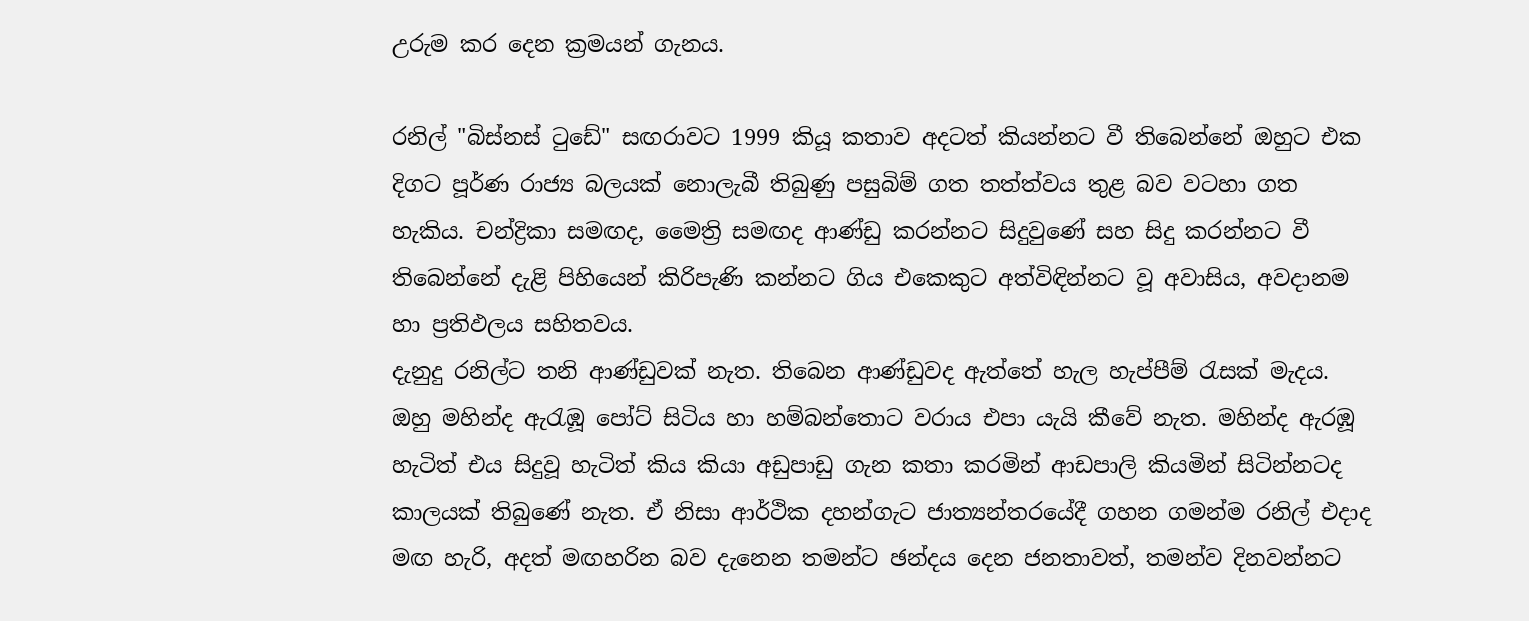උරුම කර දෙන ක්‍රමයන් ගැනය.

රනිල් "බිස්නස් ටුඩේ" සඟරාවට 1999 කියූ කතාව අදටත් කියන්නට වී තිබෙන්නේ ඔහුට එක දිගට පූර්ණ රාජ්‍ය බලයක් නොලැබී තිබුණු පසුබිම් ගත තත්ත්වය තුළ බව වටහා ගත හැකිය. චන්ද්‍රිකා සමඟද, මෛත්‍රි සමඟද ආණ්ඩු කරන්නට සිදුවුණේ සහ සිදු කරන්නට වී තිබෙන්නේ දැළි පිහියෙන් කිරිපැණි කන්නට ගිය එකෙකුට අත්විඳින්නට වූ අවාසිය, අවදානම හා ප්‍රතිඵලය සහිතවය.
දැනුදු රනිල්ට තනි ආණ්ඩුවක් නැත. තිබෙන ආණ්ඩුවද ඇත්තේ හැල හැප්පීම් රැසක් මැදය. ඔහු මහින්ද ඇරැඹූ පෝට් සිටිය හා හම්බන්තොට වරාය එපා යැයි කීවේ නැත. මහින්ද ඇරඹූ හැටිත් එය සිදුවූ හැටිත් කිය කියා අඩුපාඩු ගැන කතා කරමින් ආඩපාලි කියමින් සිටින්නටද කාලයක් තිබුණේ නැත. ඒ නිසා ආර්ථික දහන්ගැට ජාත්‍යන්තරයේදී ගහන ගමන්ම රනිල් එදාද මඟ හැරි, අදත් මඟහරින බව දැනෙන තමන්ට ඡන්දය දෙන ජනතාවත්, තමන්ව දිනවන්නට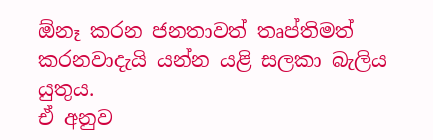ඕනෑ කරන ජනතාවත් තෘප්තිමත් කරනවාදැයි යන්න යළි සලකා බැලිය යුතුය.
ඒ අනුව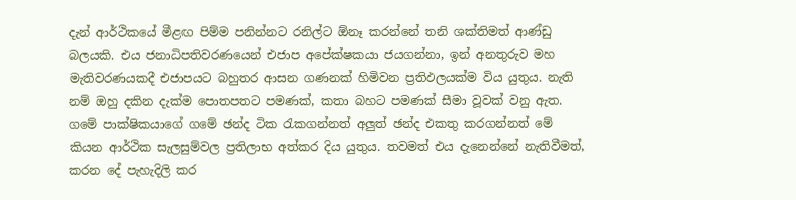දැන් ආර්ථිකයේ මීළඟ පිම්ම පනින්නට රනිල්ට ඕනෑ කරන්නේ තනි ශක්තිමත් ආණ්ඩු බලයකි. එය ජනාධිපතිවරණයෙන් එජාප අපේක්ෂකයා ජයගන්නා, ඉන් අනතුරුව මහ මැතිවරණයකදී එජාපයට බහුතර ආසන ගණනක් හිමිවන ප්‍රතිඵලයක්ම විය යුතුය. නැති නම් ඔහු දකින දැක්ම පොතපතට පමණක්, කතා බහට පමණක් සීමා වූවක් වනු ඇත.
ගමේ පාක්ෂිකයාගේ ගමේ ඡන්ද ටික රැකගන්නත් අලුත් ඡන්ද එකතු කරගන්නත් මේ කියන ආර්ථික සැලසුම්වල ප්‍රතිලාභ අත්කර දිය යුතුය. තවමත් එය දැනෙන්නේ නැතිවීමත්, කරන දේ පැහැදිලි කර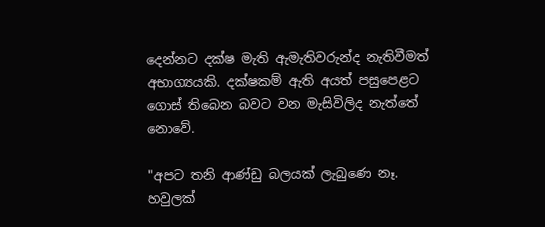දෙන්නට දක්ෂ මැති ඇමැතිවරුන්ද නැතිවීමත් අභාග්‍යයකි. දක්ෂකම් ඇති අයත් පසුපෙළට ගොස් තිබෙන බවට වන මැසිවිලිද නැත්තේ නොවේ.

"අපට තනි ආණ්ඩු බලයක් ලැබුණෙ නෑ. හවුලක්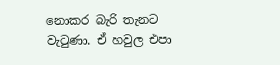නොකර බැරි තැනට වැටුණා. ඒ හවුල එපා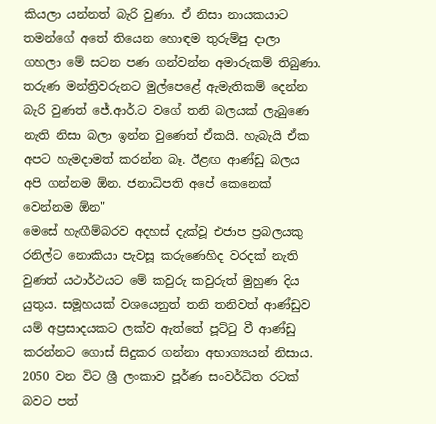කියලා යන්නත් බැරි වුණා. ඒ නිසා නායකයාට තමන්ගේ අතේ තියෙන හොඳම තුරුම්පු දාලා ගහලා මේ සටන පණ ගන්වන්න අමාරුකම් තිබුණා. තරුණ මන්ත්‍රිවරුනට මුල්පෙළේ ඇමැතිකම් දෙන්න බැරි වුණත් ජේ.ආර්.ට වගේ තනි බලයක් ලැබුණෙ නැති නිසා බලා ඉන්න වුණෙත් ඒකයි. හැබැයි ඒක අපට හැමදාමත් කරන්න බෑ. ඊළඟ ආණ්ඩු බලය අපි ගන්නම ඕන. ජනාධිපති අපේ කෙනෙක් වෙන්නම ඕන"
මෙසේ හැඟීම්බරව අදහස් දැක්වූ එජාප ප්‍රබලයකු රනිල්ට නොකියා පැවසූ කරුණෙහිද වරදක් නැති වුණත් යථාර්ථයට මේ කවුරු කවුරුත් මුහුණ දිය යුතුය. සමූහයක් වශයෙනුත් තනි තනිවත් ආණ්ඩුව යම් අප්‍රසාදයකට ලක්ව ඇත්තේ පූට්ටු වී ආණ්ඩු කරන්නට ගොස් සිදුකර ගන්නා අභාග්‍යයන් නිසාය.
2050 වන විට ශ්‍රී ලංකාව පූර්ණ සංවර්ධිත රටක් බවට පත්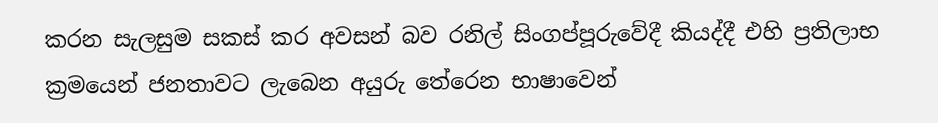කරන සැලසුම සකස් කර අවසන් බව රනිල් සිංගප්පූරුවේදී කියද්දී එහි ප්‍රතිලාභ ක්‍රමයෙන් ජනතාවට ලැබෙන අයුරු තේරෙන භාෂාවෙන්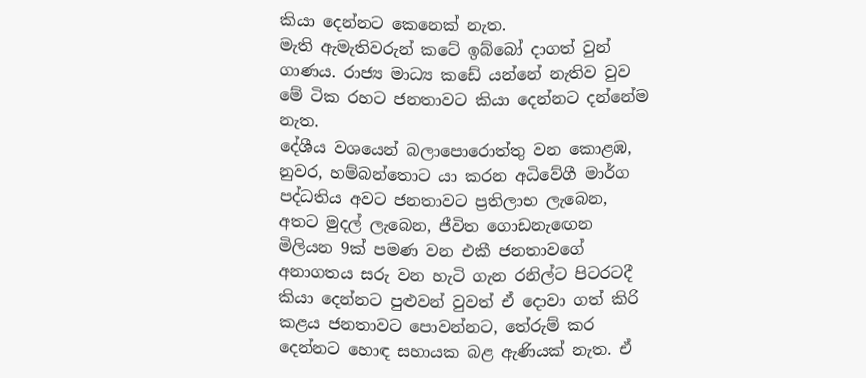කියා දෙන්නට කෙනෙක් නැත.
මැති ඇමැතිවරුන් කටේ ඉබ්බෝ දාගත් වුන් ගාණය. රාජ්‍ය මාධ්‍ය කඩේ යන්නේ නැතිව වුව මේ ටික රහට ජනතාවට කියා දෙන්නට දන්නේම නැත.
දේශීය වශයෙන් බලාපොරොත්තු වන කොළඹ, නුවර, හම්බන්තොට යා කරන අධිවේගී මාර්ග පද්ධතිය අවට ජනතාවට ප්‍රතිලාභ ලැබෙන, අතට මුදල් ලැබෙන, ජීවිත ගොඩනැඟෙන මිලියන 9ක් පමණ වන එකී ජනතාවගේ අනාගතය සරු වන හැටි ගැන රනිල්ට පිටරටදී කියා දෙන්නට පුළුවන් වුවත් ඒ දොවා ගත් කිරි කළය ජනතාවට පොවන්නට, තේරුම් කර දෙන්නට හොඳ සහායක බළ ඇණියක් නැත. ඒ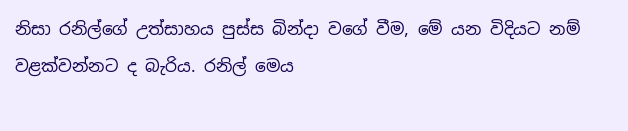නිසා රනිල්ගේ උත්සාහය පුස්ස බින්දා වගේ වීම, මේ යන විදියට නම් වළක්වන්නට ද බැරිය. රනිල් මෙය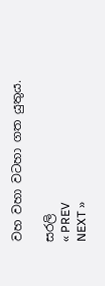වහ වහා වටහා ගත යුතුය.

සරලි
« PREV
NEXT »